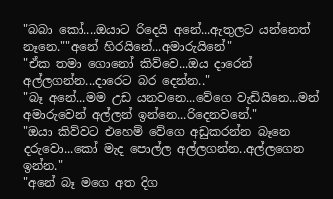"බබා කෝ....ඔයාට රිදෙයි අනේ...ඇතුලට යන්නෙත් නෑනෙ.""අනේ හිරයිනේ...අමාරුයිනේ"
"ඒක තමා ගොනෝ කිව්වෙ...ඔය දාරෙන් අල්ලගන්න...දාරෙට බර දෙන්න.."
"බෑ අනේ...මම උඩ යනවනෙ...වේගෙ වැඩියිනෙ...මන් අමාරුවෙන් අල්ලන් ඉන්නෙ...රිදෙනවනේ."
"ඔයා කිව්වට එහෙම් වේගෙ අඩුකරන්න බෑනෙ දරුවො...කෝ මැද පොල්ල අල්ලගන්න..අල්ලගෙන ඉන්න."
"අනේ බෑ මගෙ අත දිග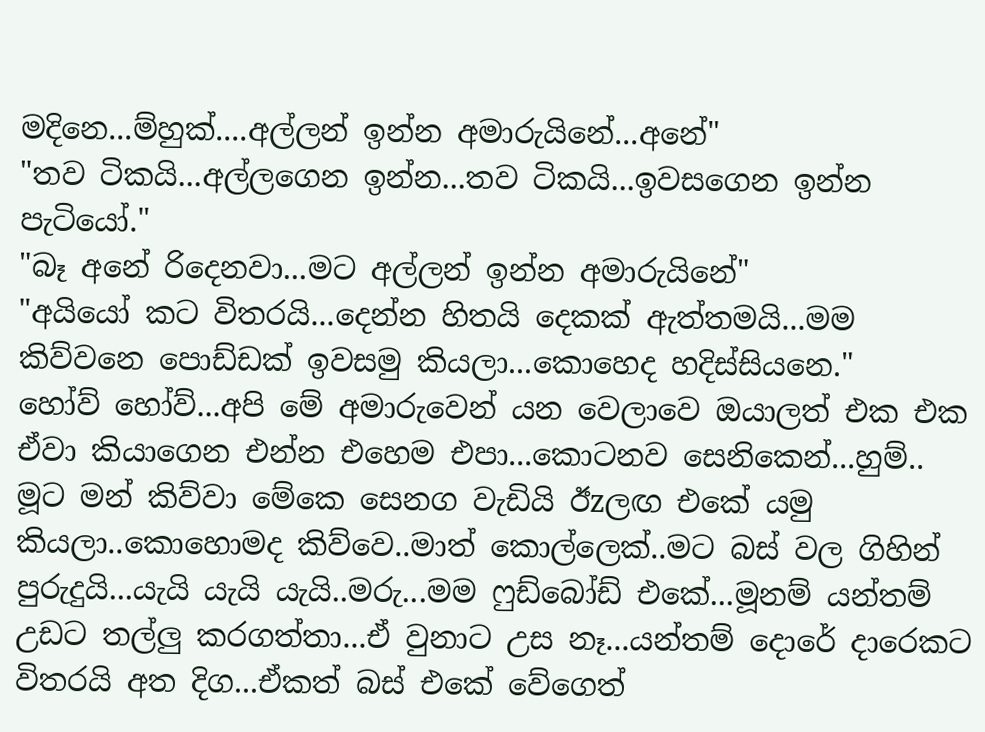මදිනෙ...ම්හුක්....අල්ලන් ඉන්න අමාරුයිනේ...අනේ"
"තව ටිකයි...අල්ලගෙන ඉන්න...තව ටිකයි...ඉවසගෙන ඉන්න පැටියෝ."
"බෑ අනේ රිදෙනවා...මට අල්ලන් ඉන්න අමාරුයිනේ"
"අයියෝ කට විතරයි...දෙන්න හිතයි දෙකක් ඇත්තමයි...මම කිව්වනෙ පොඩ්ඩක් ඉවසමු කියලා...කොහෙද හදිස්සියනෙ."
හෝව් හෝව්...අපි මේ අමාරුවෙන් යන වෙලාවෙ ඔයාලත් එක එක ඒවා කියාගෙන එන්න එහෙම එපා...කොටනව සෙනිකෙන්...හුම්..
මූට මන් කිව්වා මේකෙ සෙනග වැඩියි ඊzලඟ එකේ යමු කියලා..කොහොමද කිව්වෙ..මාත් කොල්ලෙක්..මට බස් වල ගිහින් පුරුදුයි...යැයි යැයි යැයි..මරු...මම ෆුඩ්බෝඩ් එකේ...මූනම් යන්තම් උඩට තල්ලු කරගත්තා...ඒ වුනාට උස නෑ...යන්තම් දොරේ දාරෙකට විතරයි අත දිග...ඒකත් බස් එකේ වේගෙත්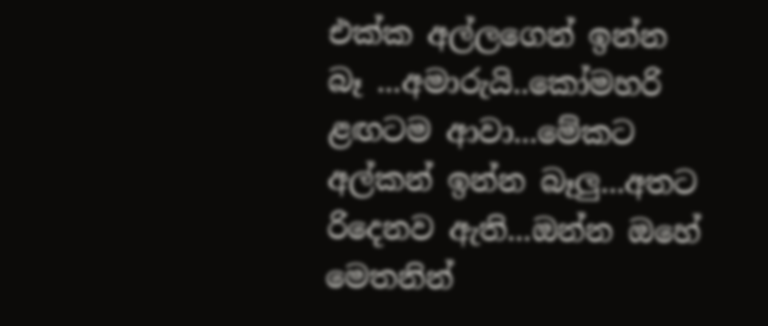එක්ක අල්ලගෙන් ඉන්න බෑ ...අමාරුයි..කෝමහරි ළඟටම ආවා...මේකට අල්කන් ඉන්න බෑලු...අතට රිදෙනව ඇති...ඔන්න ඔහේ මෙතනින්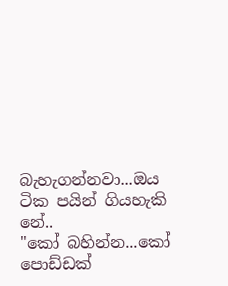බැහැගන්නවා...ඔය ටික පයින් ගියහැකි නේ..
"කෝ බහින්න...කෝ පොඩ්ඩක්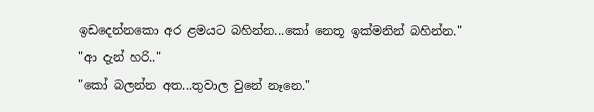ඉඩදෙන්නකො අර ළමයට බහින්න...කෝ නෙතූ ඉක්මනින් බහින්න."
"ආ දැන් හරි.."
"කෝ බලන්න අත...තුවාල වුනේ නෑනෙ."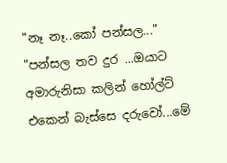"නෑ නෑ..කෝ පන්සල..."
"පන්සල තව දුර ...ඔයාට අමාරුනිසා කලින් හෝල්ට් එකෙන් බැස්සෙ දරුවෝ...මේ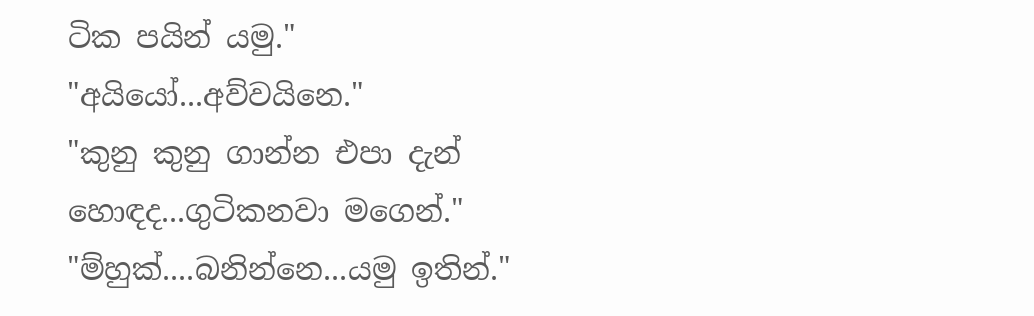ටික පයින් යමු."
"අයියෝ...අව්වයිනෙ."
"කුනු කුනු ගාන්න එපා දැන් හොඳද...ගුටිකනවා මගෙන්."
"ම්හුක්....බනින්නෙ...යමු ඉතින්."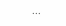...